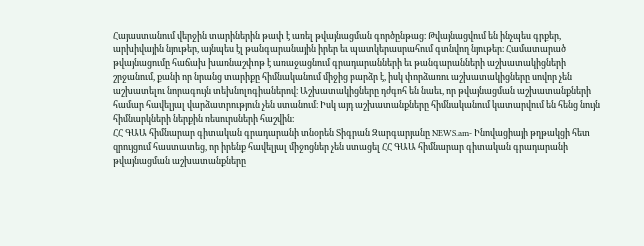Հայաստանում վերջին տարիներին թափ է առել թվայնացման գործընթաց։ Թվայնացվում են ինչպես գրքեր, արխիվային նյութեր, այնպես էլ թանգարանային իրեր եւ պատկերասրահում գտնվող նյութեր։ Համատարած թվայնացումը հաճախ խառնաշփոթ է առաջացնում գրադարանների եւ թանգարանների աշխատակիցների շրջանում, քանի որ նրանց տարիքը հիմնականում միջից բարձր է, իսկ փորձառու աշխատակիցները սովոր չեն աշխատելու նորագույն տեխնոլոգիաներով։ Աշխատակիցները դժգոհ են նաեւ, որ թվայնացման աշխատանքների համար հավելյալ վարձատրություն չեն ստանում։ Իսկ այդ աշխատանքները հիմնականում կատարվում են հենց նույն հիմնարկների ներքին ռեսուրսների հաշվին։
ՀՀ ԳԱԱ հիմնարար գիտական գրադարանի տնօրեն Տիգրան Զարգարյանը NEWS.am- Ինովացիայի թղթակցի հետ զրույցում հաստատեց, որ իրենք հավելյալ միջոցներ չեն ստացել ՀՀ ԳԱԱ հիմնարար գիտական գրադարանի թվայնացման աշխատանքները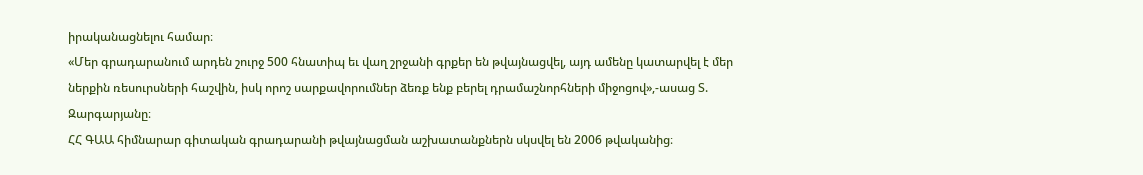իրականացնելու համար։
«Մեր գրադարանում արդեն շուրջ 500 հնատիպ եւ վաղ շրջանի գրքեր են թվայնացվել, այդ ամենը կատարվել է մեր ներքին ռեսուրսների հաշվին, իսկ որոշ սարքավորումներ ձեռք ենք բերել դրամաշնորհների միջոցով»,-ասաց Տ. Զարգարյանը։
ՀՀ ԳԱԱ հիմնարար գիտական գրադարանի թվայնացման աշխատանքներն սկսվել են 2006 թվականից։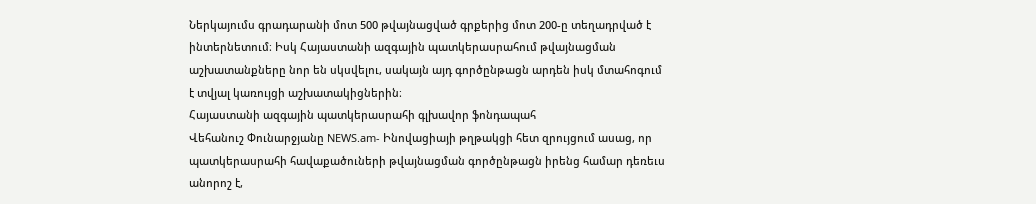Ներկայումս գրադարանի մոտ 500 թվայնացված գրքերից մոտ 200-ը տեղադրված է ինտերնետում։ Իսկ Հայաստանի ազգային պատկերասրահում թվայնացման աշխատանքները նոր են սկսվելու, սակայն այդ գործընթացն արդեն իսկ մտահոգում է տվյալ կառույցի աշխատակիցներին։
Հայաստանի ազգային պատկերասրահի գլխավոր ֆոնդապահ
Վեհանուշ Փունարջյանը NEWS.am- Ինովացիայի թղթակցի հետ զրույցում ասաց, որ պատկերասրահի հավաքածուների թվայնացման գործընթացն իրենց համար դեռեւս անորոշ է,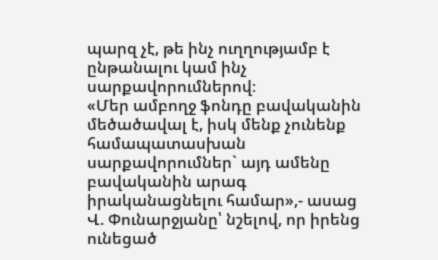պարզ չէ, թե ինչ ուղղությամբ է ընթանալու կամ ինչ սարքավորումներով։
«Մեր ամբողջ ֆոնդը բավականին մեծածավալ է, իսկ մենք չունենք համապատասխան սարքավորումներ` այդ ամենը բավականին արագ իրականացնելու համար»,- ասաց Վ. Փունարջյանը՝ նշելով, որ իրենց ունեցած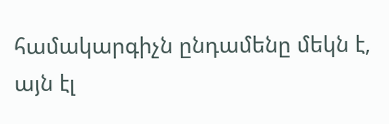համակարգիչն ընդամենը մեկն է, այն էլ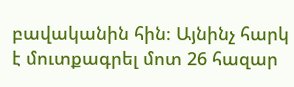բավականին հին։ Այնինչ հարկ է մուտքագրել մոտ 26 հազար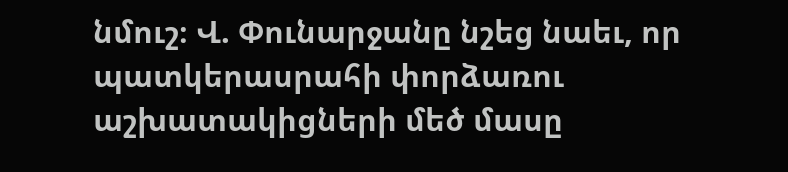նմուշ։ Վ. Փունարջանը նշեց նաեւ, որ պատկերասրահի փորձառու աշխատակիցների մեծ մասը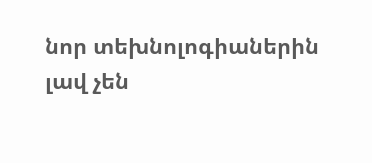նոր տեխնոլոգիաներին լավ չեն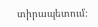տիրապետում։